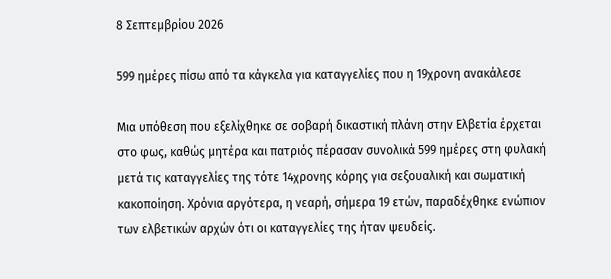8 Σεπτεμβρίου 2026

599 ημέρες πίσω από τα κάγκελα για καταγγελίες που η 19χρονη ανακάλεσε

Μια υπόθεση που εξελίχθηκε σε σοβαρή δικαστική πλάνη στην Ελβετία έρχεται στο φως, καθώς μητέρα και πατριός πέρασαν συνολικά 599 ημέρες στη φυλακή μετά τις καταγγελίες της τότε 14χρονης κόρης για σεξουαλική και σωματική κακοποίηση. Χρόνια αργότερα, η νεαρή, σήμερα 19 ετών, παραδέχθηκε ενώπιον των ελβετικών αρχών ότι οι καταγγελίες της ήταν ψευδείς.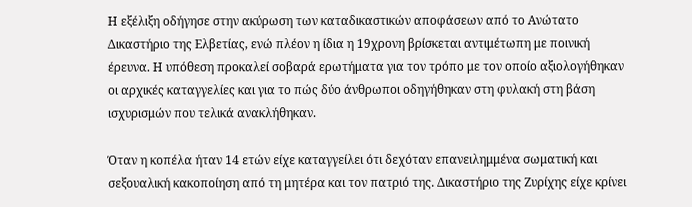Η εξέλιξη οδήγησε στην ακύρωση των καταδικαστικών αποφάσεων από το Ανώτατο Δικαστήριο της Ελβετίας, ενώ πλέον η ίδια η 19χρονη βρίσκεται αντιμέτωπη με ποινική έρευνα. Η υπόθεση προκαλεί σοβαρά ερωτήματα για τον τρόπο με τον οποίο αξιολογήθηκαν οι αρχικές καταγγελίες και για το πώς δύο άνθρωποι οδηγήθηκαν στη φυλακή στη βάση ισχυρισμών που τελικά ανακλήθηκαν.

Όταν η κοπέλα ήταν 14 ετών είχε καταγγείλει ότι δεχόταν επανειλημμένα σωματική και σεξουαλική κακοποίηση από τη μητέρα και τον πατριό της. Δικαστήριο της Ζυρίχης είχε κρίνει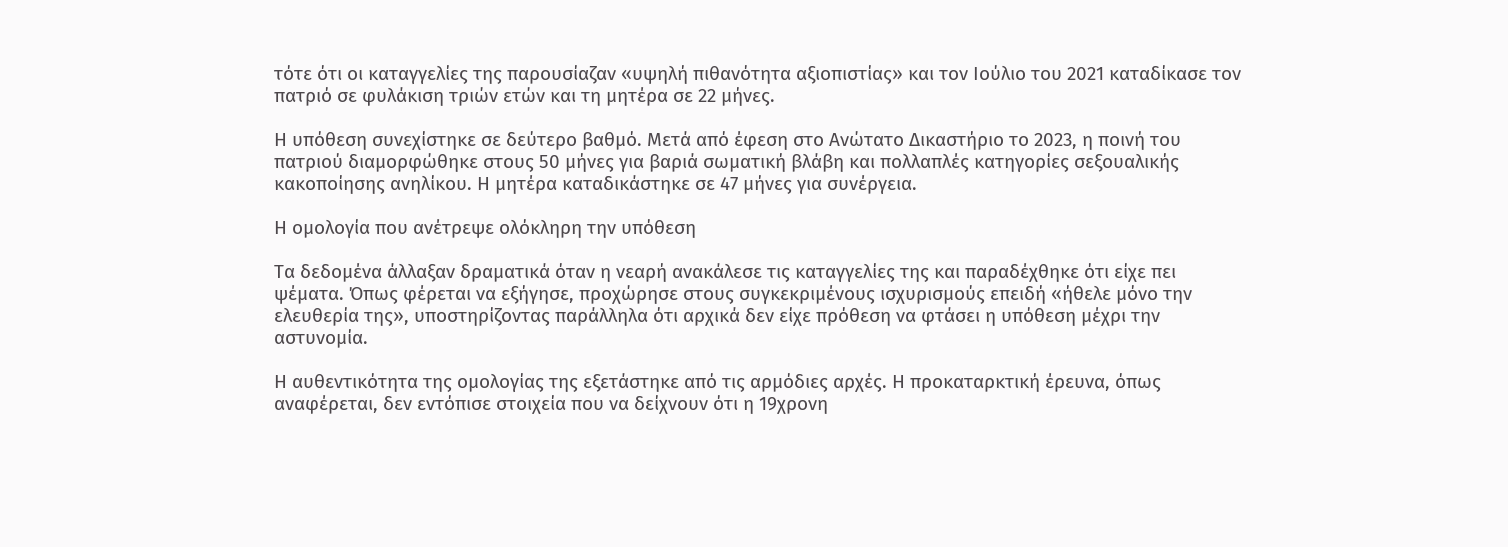τότε ότι οι καταγγελίες της παρουσίαζαν «υψηλή πιθανότητα αξιοπιστίας» και τον Ιούλιο του 2021 καταδίκασε τον πατριό σε φυλάκιση τριών ετών και τη μητέρα σε 22 μήνες.

Η υπόθεση συνεχίστηκε σε δεύτερο βαθμό. Μετά από έφεση στο Ανώτατο Δικαστήριο το 2023, η ποινή του πατριού διαμορφώθηκε στους 50 μήνες για βαριά σωματική βλάβη και πολλαπλές κατηγορίες σεξουαλικής κακοποίησης ανηλίκου. Η μητέρα καταδικάστηκε σε 47 μήνες για συνέργεια.

Η ομολογία που ανέτρεψε ολόκληρη την υπόθεση

Τα δεδομένα άλλαξαν δραματικά όταν η νεαρή ανακάλεσε τις καταγγελίες της και παραδέχθηκε ότι είχε πει ψέματα. Όπως φέρεται να εξήγησε, προχώρησε στους συγκεκριμένους ισχυρισμούς επειδή «ήθελε μόνο την ελευθερία της», υποστηρίζοντας παράλληλα ότι αρχικά δεν είχε πρόθεση να φτάσει η υπόθεση μέχρι την αστυνομία.

Η αυθεντικότητα της ομολογίας της εξετάστηκε από τις αρμόδιες αρχές. Η προκαταρκτική έρευνα, όπως αναφέρεται, δεν εντόπισε στοιχεία που να δείχνουν ότι η 19χρονη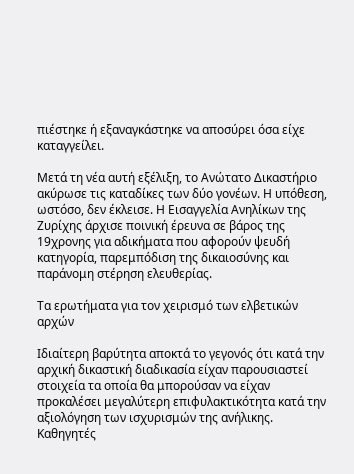πιέστηκε ή εξαναγκάστηκε να αποσύρει όσα είχε καταγγείλει.

Μετά τη νέα αυτή εξέλιξη, το Ανώτατο Δικαστήριο ακύρωσε τις καταδίκες των δύο γονέων. Η υπόθεση, ωστόσο, δεν έκλεισε. Η Εισαγγελία Ανηλίκων της Ζυρίχης άρχισε ποινική έρευνα σε βάρος της 19χρονης για αδικήματα που αφορούν ψευδή κατηγορία, παρεμπόδιση της δικαιοσύνης και παράνομη στέρηση ελευθερίας.

Τα ερωτήματα για τον χειρισμό των ελβετικών αρχών

Ιδιαίτερη βαρύτητα αποκτά το γεγονός ότι κατά την αρχική δικαστική διαδικασία είχαν παρουσιαστεί στοιχεία τα οποία θα μπορούσαν να είχαν προκαλέσει μεγαλύτερη επιφυλακτικότητα κατά την αξιολόγηση των ισχυρισμών της ανήλικης. Καθηγητές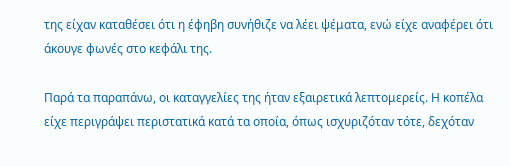της είχαν καταθέσει ότι η έφηβη συνήθιζε να λέει ψέματα, ενώ είχε αναφέρει ότι άκουγε φωνές στο κεφάλι της.

Παρά τα παραπάνω, οι καταγγελίες της ήταν εξαιρετικά λεπτομερείς. Η κοπέλα είχε περιγράψει περιστατικά κατά τα οποία, όπως ισχυριζόταν τότε, δεχόταν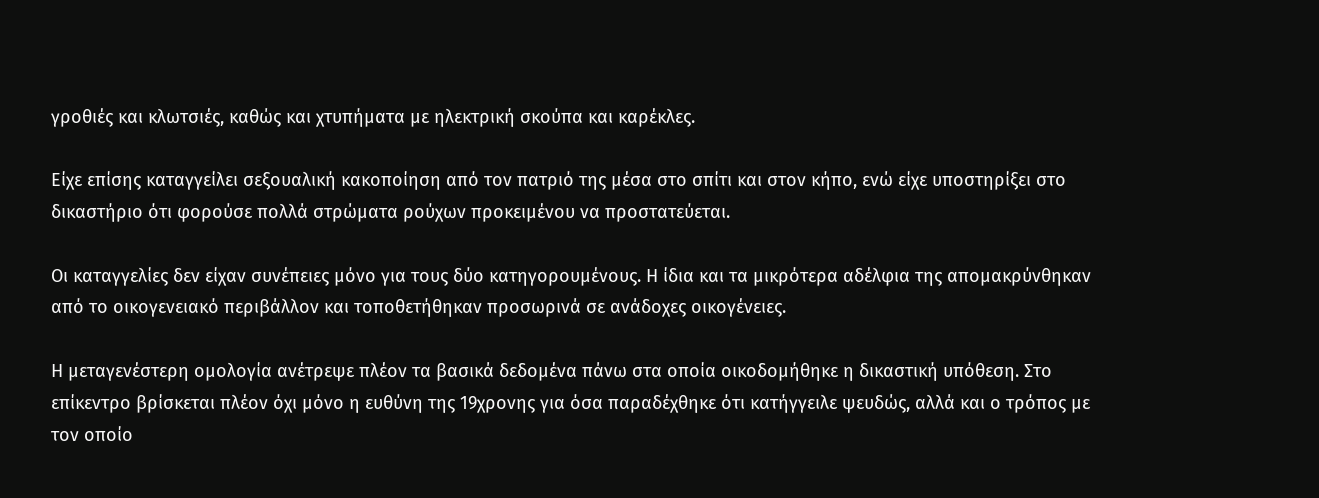γροθιές και κλωτσιές, καθώς και χτυπήματα με ηλεκτρική σκούπα και καρέκλες.

Είχε επίσης καταγγείλει σεξουαλική κακοποίηση από τον πατριό της μέσα στο σπίτι και στον κήπο, ενώ είχε υποστηρίξει στο δικαστήριο ότι φορούσε πολλά στρώματα ρούχων προκειμένου να προστατεύεται.

Οι καταγγελίες δεν είχαν συνέπειες μόνο για τους δύο κατηγορουμένους. Η ίδια και τα μικρότερα αδέλφια της απομακρύνθηκαν από το οικογενειακό περιβάλλον και τοποθετήθηκαν προσωρινά σε ανάδοχες οικογένειες.

Η μεταγενέστερη ομολογία ανέτρεψε πλέον τα βασικά δεδομένα πάνω στα οποία οικοδομήθηκε η δικαστική υπόθεση. Στο επίκεντρο βρίσκεται πλέον όχι μόνο η ευθύνη της 19χρονης για όσα παραδέχθηκε ότι κατήγγειλε ψευδώς, αλλά και ο τρόπος με τον οποίο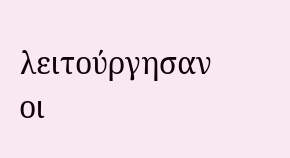λειτούργησαν οι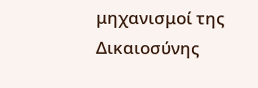μηχανισμοί της Δικαιοσύνης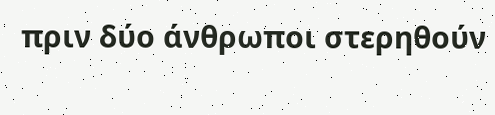πριν δύο άνθρωποι στερηθούν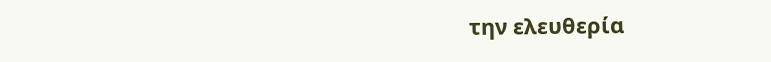την ελευθερία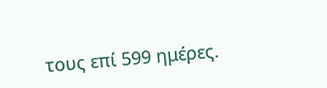τους επί 599 ημέρες.